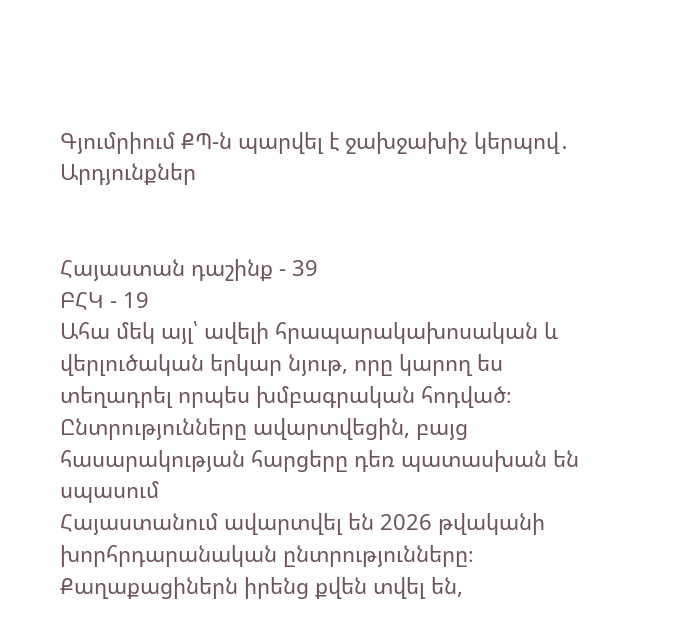Գյումրիում ՔՊ-ն պարվել է ջախջախիչ կերպով․ Արդյունքներ


Հայաստան դաշինք - 39
ԲՀԿ - 19
Ահա մեկ այլ՝ ավելի հրապարակախոսական և վերլուծական երկար նյութ, որը կարող ես տեղադրել որպես խմբագրական հոդված։
Ընտրությունները ավարտվեցին, բայց հասարակության հարցերը դեռ պատասխան են սպասում
Հայաստանում ավարտվել են 2026 թվականի խորհրդարանական ընտրությունները։ Քաղաքացիներն իրենց քվեն տվել են,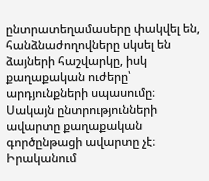ընտրատեղամասերը փակվել են, հանձնաժողովները սկսել են ձայների հաշվարկը, իսկ քաղաքական ուժերը՝ արդյունքների սպասումը։ Սակայն ընտրությունների ավարտը քաղաքական գործընթացի ավարտը չէ։ Իրականում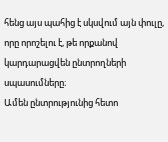հենց այս պահից է սկսվում այն փուլը, որը որոշելու է, թե որքանով կարդարացվեն ընտրողների սպասումները։
Ամեն ընտրությունից հետո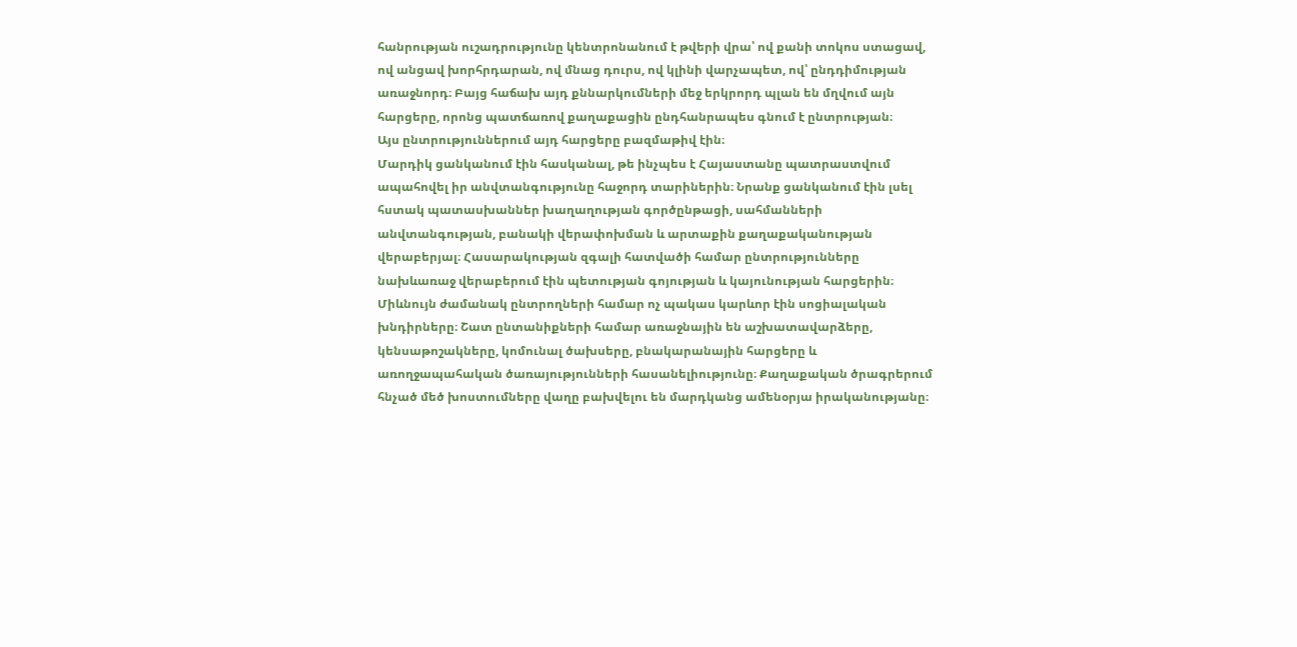հանրության ուշադրությունը կենտրոնանում է թվերի վրա՝ ով քանի տոկոս ստացավ, ով անցավ խորհրդարան, ով մնաց դուրս, ով կլինի վարչապետ, ով՝ ընդդիմության առաջնորդ։ Բայց հաճախ այդ քննարկումների մեջ երկրորդ պլան են մղվում այն հարցերը, որոնց պատճառով քաղաքացին ընդհանրապես գնում է ընտրության։
Այս ընտրություններում այդ հարցերը բազմաթիվ էին։
Մարդիկ ցանկանում էին հասկանալ, թե ինչպես է Հայաստանը պատրաստվում ապահովել իր անվտանգությունը հաջորդ տարիներին։ Նրանք ցանկանում էին լսել հստակ պատասխաններ խաղաղության գործընթացի, սահմանների անվտանգության, բանակի վերափոխման և արտաքին քաղաքականության վերաբերյալ։ Հասարակության զգալի հատվածի համար ընտրությունները նախևառաջ վերաբերում էին պետության գոյության և կայունության հարցերին։
Միևնույն ժամանակ ընտրողների համար ոչ պակաս կարևոր էին սոցիալական խնդիրները։ Շատ ընտանիքների համար առաջնային են աշխատավարձերը, կենսաթոշակները, կոմունալ ծախսերը, բնակարանային հարցերը և առողջապահական ծառայությունների հասանելիությունը։ Քաղաքական ծրագրերում հնչած մեծ խոստումները վաղը բախվելու են մարդկանց ամենօրյա իրականությանը։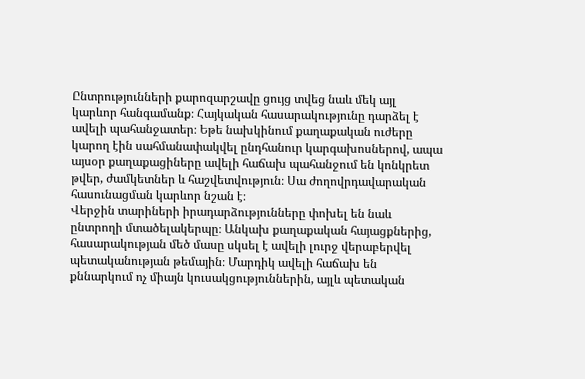Ընտրությունների քարոզարշավը ցույց տվեց նաև մեկ այլ կարևոր հանգամանք։ Հայկական հասարակությունը դարձել է ավելի պահանջատեր։ Եթե նախկինում քաղաքական ուժերը կարող էին սահմանափակվել ընդհանուր կարգախոսներով, ապա այսօր քաղաքացիները ավելի հաճախ պահանջում են կոնկրետ թվեր, ժամկետներ և հաշվետվություն։ Սա ժողովրդավարական հասունացման կարևոր նշան է։
Վերջին տարիների իրադարձությունները փոխել են նաև ընտրողի մտածելակերպը։ Անկախ քաղաքական հայացքներից, հասարակության մեծ մասը սկսել է ավելի լուրջ վերաբերվել պետականության թեմային։ Մարդիկ ավելի հաճախ են քննարկում ոչ միայն կուսակցություններին, այլև պետական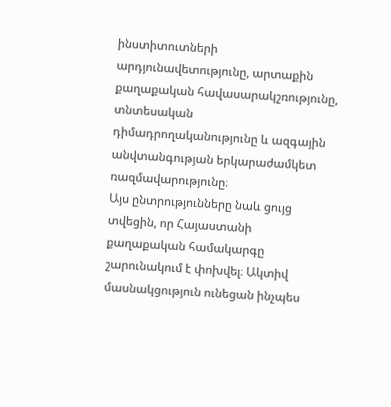ինստիտուտների արդյունավետությունը, արտաքին քաղաքական հավասարակշռությունը, տնտեսական դիմադրողականությունը և ազգային անվտանգության երկարաժամկետ ռազմավարությունը։
Այս ընտրությունները նաև ցույց տվեցին, որ Հայաստանի քաղաքական համակարգը շարունակում է փոխվել։ Ակտիվ մասնակցություն ունեցան ինչպես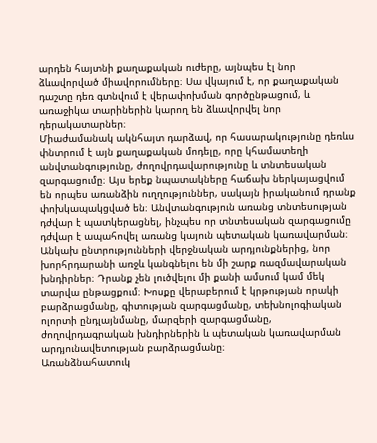արդեն հայտնի քաղաքական ուժերը, այնպես էլ նոր ձևավորված միավորումները։ Սա վկայում է, որ քաղաքական դաշտը դեռ գտնվում է վերափոխման գործընթացում, և առաջիկա տարիներին կարող են ձևավորվել նոր դերակատարներ։
Միաժամանակ ակնհայտ դարձավ, որ հասարակությունը դեռևս փնտրում է այն քաղաքական մոդելը, որը կհամատեղի անվտանգությունը, ժողովրդավարությունը և տնտեսական զարգացումը։ Այս երեք նպատակները հաճախ ներկայացվում են որպես առանձին ուղղություններ, սակայն իրականում դրանք փոխկապակցված են։ Անվտանգություն առանց տնտեսության դժվար է պատկերացնել, ինչպես որ տնտեսական զարգացումը դժվար է ապահովել առանց կայուն պետական կառավարման։
Անկախ ընտրությունների վերջնական արդյունքներից, նոր խորհրդարանի առջև կանգնելու են մի շարք ռազմավարական խնդիրներ։ Դրանք չեն լուծվելու մի քանի ամսում կամ մեկ տարվա ընթացքում։ Խոսքը վերաբերում է կրթության որակի բարձրացմանը, գիտության զարգացմանը, տեխնոլոգիական ոլորտի ընդլայնմանը, մարզերի զարգացմանը, ժողովրդագրական խնդիրներին և պետական կառավարման արդյունավետության բարձրացմանը։
Առանձնահատուկ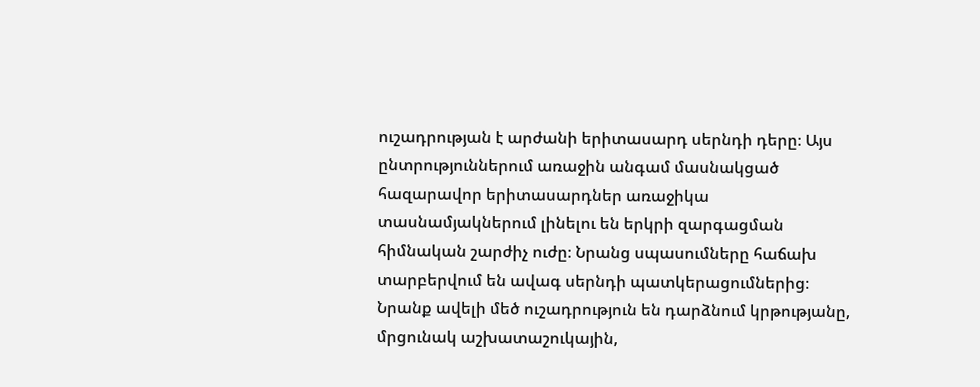ուշադրության է արժանի երիտասարդ սերնդի դերը։ Այս ընտրություններում առաջին անգամ մասնակցած հազարավոր երիտասարդներ առաջիկա տասնամյակներում լինելու են երկրի զարգացման հիմնական շարժիչ ուժը։ Նրանց սպասումները հաճախ տարբերվում են ավագ սերնդի պատկերացումներից։ Նրանք ավելի մեծ ուշադրություն են դարձնում կրթությանը, մրցունակ աշխատաշուկային,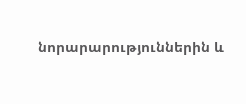նորարարություններին և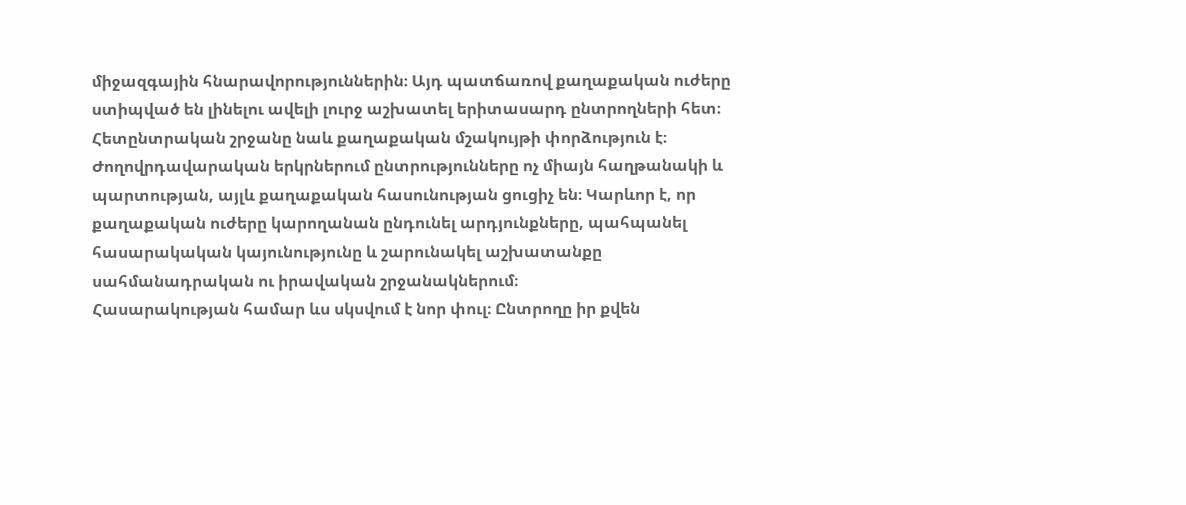միջազգային հնարավորություններին։ Այդ պատճառով քաղաքական ուժերը ստիպված են լինելու ավելի լուրջ աշխատել երիտասարդ ընտրողների հետ։
Հետընտրական շրջանը նաև քաղաքական մշակույթի փորձություն է։ Ժողովրդավարական երկրներում ընտրությունները ոչ միայն հաղթանակի և պարտության, այլև քաղաքական հասունության ցուցիչ են։ Կարևոր է, որ քաղաքական ուժերը կարողանան ընդունել արդյունքները, պահպանել հասարակական կայունությունը և շարունակել աշխատանքը սահմանադրական ու իրավական շրջանակներում։
Հասարակության համար ևս սկսվում է նոր փուլ։ Ընտրողը իր քվեն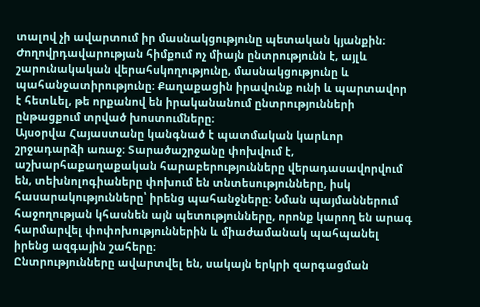տալով չի ավարտում իր մասնակցությունը պետական կյանքին։ Ժողովրդավարության հիմքում ոչ միայն ընտրությունն է, այլև շարունակական վերահսկողությունը, մասնակցությունը և պահանջատիրությունը։ Քաղաքացին իրավունք ունի և պարտավոր է հետևել, թե որքանով են իրականանում ընտրությունների ընթացքում տրված խոստումները։
Այսօրվա Հայաստանը կանգնած է պատմական կարևոր շրջադարձի առաջ։ Տարածաշրջանը փոխվում է, աշխարհաքաղաքական հարաբերությունները վերադասավորվում են, տեխնոլոգիաները փոխում են տնտեսությունները, իսկ հասարակությունները՝ իրենց պահանջները։ Նման պայմաններում հաջողության կհասնեն այն պետությունները, որոնք կարող են արագ հարմարվել փոփոխություններին և միաժամանակ պահպանել իրենց ազգային շահերը։
Ընտրությունները ավարտվել են, սակայն երկրի զարգացման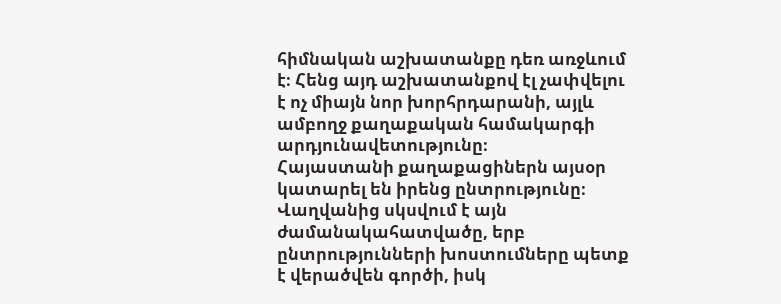հիմնական աշխատանքը դեռ առջևում է։ Հենց այդ աշխատանքով էլ չափվելու է ոչ միայն նոր խորհրդարանի, այլև ամբողջ քաղաքական համակարգի արդյունավետությունը։
Հայաստանի քաղաքացիներն այսօր կատարել են իրենց ընտրությունը։ Վաղվանից սկսվում է այն ժամանակահատվածը, երբ ընտրությունների խոստումները պետք է վերածվեն գործի, իսկ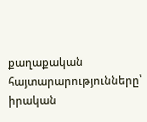քաղաքական հայտարարությունները՝ իրական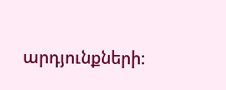արդյունքների։